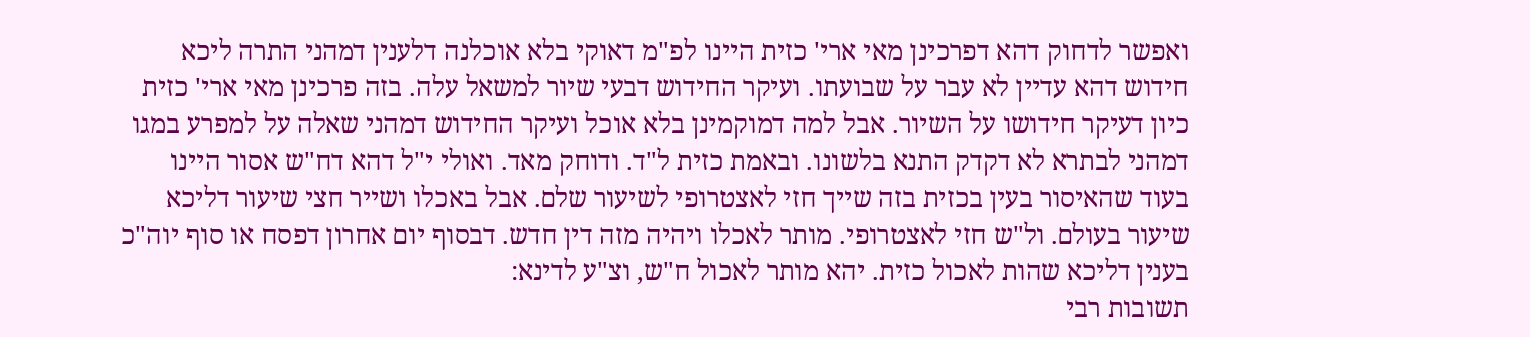ואפשר לדחוק דהא דפרכינן מאי ארי' כזית היינו לפ"מ דאוקי בלא אוכלנה דלענין דמהני התרה ליכא חידוש דהא עדיין לא עבר על שבועתו. ועיקר החידוש דבעי שיור למשאל עלה. בזה פרכינן מאי ארי' כזית כיון דעיקר חידושו על השיור. אבל למה דמוקמינן בלא אוכל ועיקר החידוש דמהני שאלה על למפרע במגו דמהני לבתרא לא דקדק התנא בלשונו. ובאמת כזית ל"ד. ודוחק מאד. ואולי י"ל דהא דח"ש אסור היינו בעוד שהאיסור בעין בכזית בזה שייך חזי לאצטרופי לשיעור שלם. אבל באכלו ושייר חצי שיעור דליכא שיעור בעולם. ול"ש חזי לאצטרופי. מותר לאכלו ויהיה מזה דין חדש. דבסוף יום אחרון דפסח או סוף יוה"כ בענין דליכא שהות לאכול כזית. יהא מותר לאכול ח"ש, וצ"ע לדינא:
תשובות רבי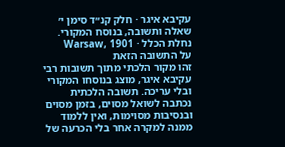עקיבא איגר · חלק קנ״ד סימן י׳
שאלה ותשובה, בנוסח המקורי.
נחלת הכלל · Warsaw, 1901
על התשובה הזאת
זהו מקור הלכתי מתוך תשובות רבי עקיבא איגר, מוצג בנוסחו המקורי ובלי עריכה. תשובה הלכתית נכתבה לשואל מסוים, בזמן מסוים ובנסיבות מסוימות, ואין ללמוד ממנה למקרה אחר בלי הכרעה של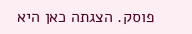פוסק. הצגתה כאן היא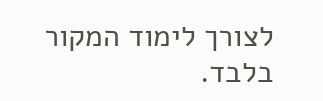לצורך לימוד המקור בלבד.